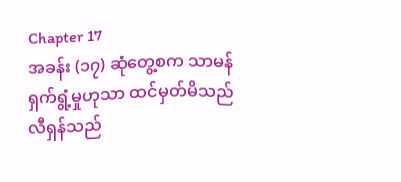Chapter 17
အခန်း (၁၇) ဆုံတွေ့စက သာမန် ရှက်ရွံ့မှုဟုသာ ထင်မှတ်မိသည်
လီရှန်သည်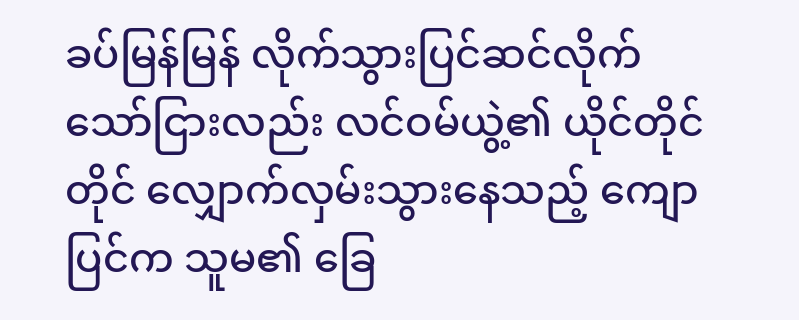ခပ်မြန်မြန် လိုက်သွားပြင်ဆင်လိုက်သော်ငြားလည်း လင်ဝမ်ယွဲ့၏ ယိုင်တိုင်တိုင် လျှောက်လှမ်းသွားနေသည့် ကျောပြင်က သူမ၏ ခြေ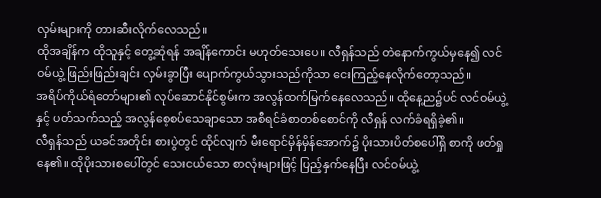လှမ်းများကို တားဆီးလိုက်လေသည်။
ထိုအချိန်က ထိုသူနှင့် တွေ့ဆုံရန် အချိန်ကောင်း မဟုတ်သေးပေ။ လီရှန်သည် တဲနောက်ကွယ်မှနေ၍ လင်ဝမ်ယွဲ့ ဖြည်းဖြည်းချင်း လှမ်းခွာပြီး ပျောက်ကွယ်သွားသည်ကိုသာ ငေးကြည့်နေလိုက်တော့သည်။
အရိပ်ကိုယ်ရံတော်များ၏ လုပ်ဆောင်နိုင်စွမ်းက အလွန်ထက်မြက်နေလေသည်။ ထိုနေ့ည၌ပင် လင်ဝမ်ယွဲ့နှင့် ပတ်သက်သည့် အလွန်စေ့စပ်သေချာသော အစီရင်ခံစာတစ်စောင်ကို လီရှန် လက်ခံရရှိခဲ့၏။
လီရှန်သည် ယခင်အတိုင်း စားပွဲတွင် ထိုင်လျက် မီးရောင်မှိန်မှိန်အောက်၌ ပိုးသားပိတ်စပေါ်ရှိ စာကို ဖတ်ရှုနေ၏။ ထိုပိုးသားစပေါ်တွင် သေးငယ်သော စာလုံးများဖြင့် ပြည့်နှက်နေပြီး လင်ဝမ်ယွဲ့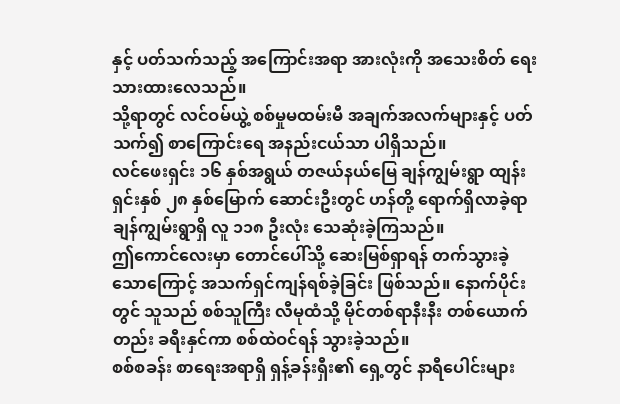နှင့် ပတ်သက်သည့် အကြောင်းအရာ အားလုံးကို အသေးစိတ် ရေးသားထားလေသည်။
သို့ရာတွင် လင်ဝမ်ယွဲ့ စစ်မှုမထမ်းမီ အချက်အလက်များနှင့် ပတ်သက်၍ စာကြောင်းရေ အနည်းငယ်သာ ပါရှိသည်။
လင်ဖေးရှင်း ၁၆ နှစ်အရွယ် တဇယ်နယ်မြေ ချန်ကျွမ်းရွာ ထျန်းရှင်းနှစ် ၂၈ နှစ်မြောက် ဆောင်းဦးတွင် ဟန်တို့ ရောက်ရှိလာခဲ့ရာ ချန်ကျွမ်းရွာရှိ လူ ၁၁၈ ဦးလုံး သေဆုံးခဲ့ကြသည်။
ဤကောင်လေးမှာ တောင်ပေါ်သို့ ဆေးမြစ်ရှာရန် တက်သွားခဲ့သောကြောင့် အသက်ရှင်ကျန်ရစ်ခဲ့ခြင်း ဖြစ်သည်။ နောက်ပိုင်းတွင် သူသည် စစ်သူကြီး လီမုထံသို့ မိုင်တစ်ရာနီးနီး တစ်ယောက်တည်း ခရီးနှင်ကာ စစ်ထဲဝင်ရန် သွားခဲ့သည်။
စစ်စခန်း စာရေးအရာရှိ ရှန့်ခန်းရှီး၏ ရှေ့တွင် နာရီပေါင်းများ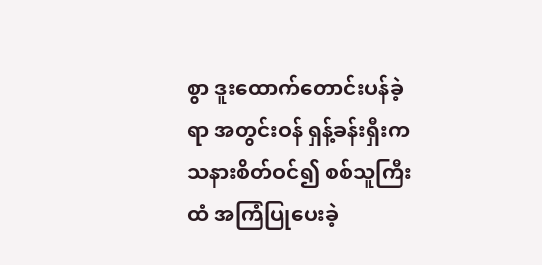စွာ ဒူးထောက်တောင်းပန်ခဲ့ရာ အတွင်းဝန် ရှန့်ခန်းရှီးက သနားစိတ်ဝင်၍ စစ်သူကြီးထံ အကြံပြုပေးခဲ့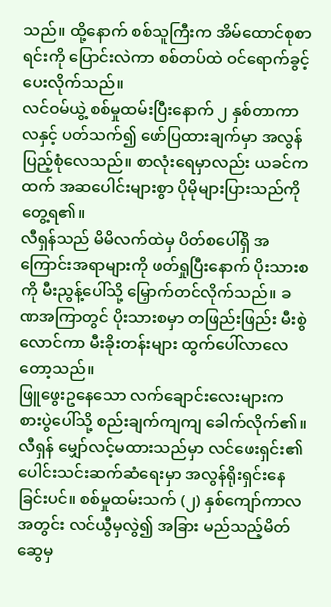သည်။ ထို့နောက် စစ်သူကြီးက အိမ်ထောင်စုစာရင်းကို ပြောင်းလဲကာ စစ်တပ်ထဲ ဝင်ရောက်ခွင့် ပေးလိုက်သည်။
လင်ဝမ်ယွဲ့ စစ်မှုထမ်းပြီးနောက် ၂ နှစ်တာကာလနှင့် ပတ်သက်၍ ဖော်ပြထားချက်မှာ အလွန် ပြည့်စုံလေသည်။ စာလုံးရေမှာလည်း ယခင်ကထက် အဆပေါင်းများစွာ ပိုမိုများပြားသည်ကို တွေ့ရ၏။
လီရှန်သည် မိမိလက်ထဲမှ ပိတ်စပေါ်ရှိ အကြောင်းအရာများကို ဖတ်ရှုပြီးနောက် ပိုးသားစကို မီးညွန့်ပေါ်သို့ မြှောက်တင်လိုက်သည်။ ခဏအကြာတွင် ပိုးသားစမှာ တဖြည်းဖြည်း မီးစွဲလောင်ကာ မီးခိုးတန်းများ ထွက်ပေါ်လာလေတော့သည်။
ဖြူဖွေးဥနေသော လက်ချောင်းလေးများက စားပွဲပေါ်သို့ စည်းချက်ကျကျ ခေါက်လိုက်၏။ လီရှန် မျှော်လင့်မထားသည်မှာ လင်ဖေးရှင်း၏ ပေါင်းသင်းဆက်ဆံရေးမှာ အလွန်ရိုးရှင်းနေခြင်းပင်။ စစ်မှုထမ်းသက် (၂) နှစ်ကျော်ကာလအတွင်း လင်ယွီမှလွဲ၍ အခြား မည်သည့်မိတ်ဆွေမှ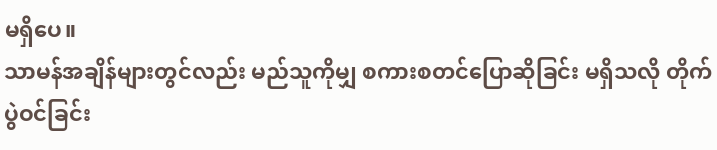မရှိပေ။
သာမန်အချိန်များတွင်လည်း မည်သူကိုမျှ စကားစတင်ပြောဆိုခြင်း မရှိသလို တိုက်ပွဲဝင်ခြင်း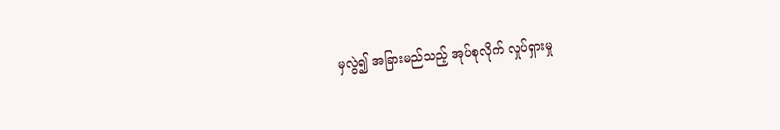မှလွဲ၍ အခြားမည်သည့် အုပ်စုလိုက် လှုပ်ရှားမှု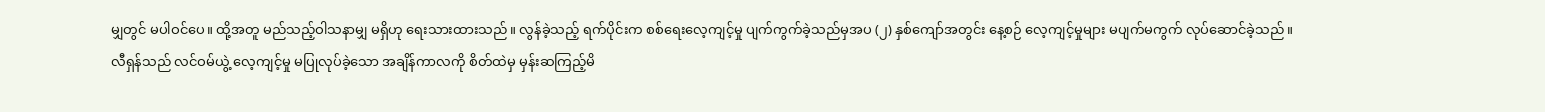မျှတွင် မပါဝင်ပေ။ ထို့အတူ မည်သည့်ဝါသနာမျှ မရှိဟု ရေးသားထားသည်။ လွန်ခဲ့သည့် ရက်ပိုင်းက စစ်ရေးလေ့ကျင့်မှု ပျက်ကွက်ခဲ့သည်မှအပ (၂) နှစ်ကျော်အတွင်း နေ့စဉ် လေ့ကျင့်မှုများ မပျက်မကွက် လုပ်ဆောင်ခဲ့သည်။
လီရှန်သည် လင်ဝမ်ယွဲ့ လေ့ကျင့်မှု မပြုလုပ်ခဲ့သော အချိန်ကာလကို စိတ်ထဲမှ မှန်းဆကြည့်မိ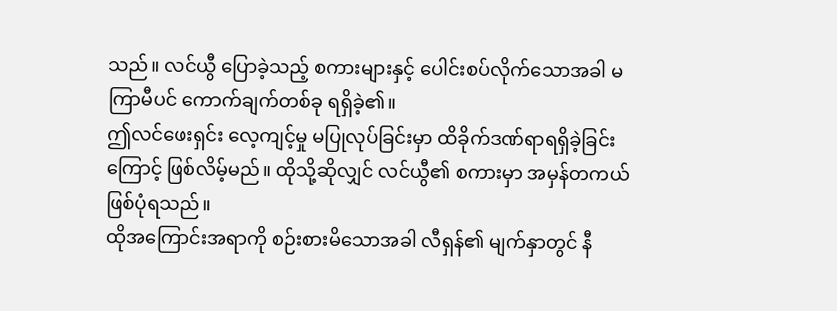သည်။ လင်ယွီ ပြောခဲ့သည့် စကားများနှင့် ပေါင်းစပ်လိုက်သောအခါ မကြာမီပင် ကောက်ချက်တစ်ခု ရရှိခဲ့၏။
ဤလင်ဖေးရှင်း လေ့ကျင့်မှု မပြုလုပ်ခြင်းမှာ ထိခိုက်ဒဏ်ရာရရှိခဲ့ခြင်းကြောင့် ဖြစ်လိမ့်မည်။ ထိုသို့ဆိုလျှင် လင်ယွီ၏ စကားမှာ အမှန်တကယ် ဖြစ်ပုံရသည်။
ထိုအကြောင်းအရာကို စဉ်းစားမိသောအခါ လီရှန်၏ မျက်နှာတွင် နီ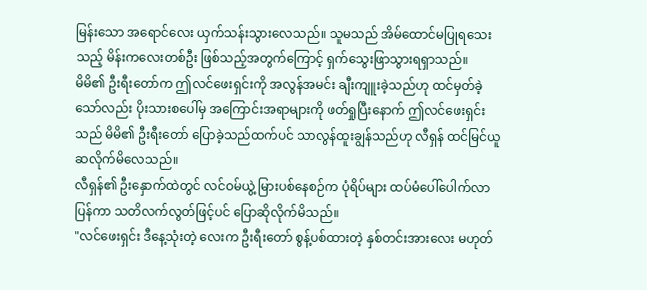မြန်းသော အရောင်လေး ယှက်သန်းသွားလေသည်။ သူမသည် အိမ်ထောင်မပြုရသေးသည့် မိန်းကလေးတစ်ဦး ဖြစ်သည့်အတွက်ကြောင့် ရှက်သွေးဖြာသွားရရှာသည်။
မိမိ၏ ဦးရီးတော်က ဤလင်ဖေးရှင်းကို အလွန်အမင်း ချီးကျူးခဲ့သည်ဟု ထင်မှတ်ခဲ့သော်လည်း ပိုးသားစပေါ်မှ အကြောင်းအရာများကို ဖတ်ရှုပြီးနောက် ဤလင်ဖေးရှင်းသည် မိမိ၏ ဦးရီးတော် ပြောခဲ့သည်ထက်ပင် သာလွန်ထူးချွန်သည်ဟု လီရှန် ထင်မြင်ယူဆလိုက်မိလေသည်။
လီရှန်၏ ဦးနှောက်ထဲတွင် လင်ဝမ်ယွဲ့ မြားပစ်နေစဉ်က ပုံရိပ်များ ထပ်မံပေါ်ပေါက်လာပြန်ကာ သတိလက်လွတ်ဖြင့်ပင် ပြောဆိုလိုက်မိသည်။
"လင်ဖေးရှင်း ဒီနေ့သုံးတဲ့ လေးက ဦးရီးတော် စွန့်ပစ်ထားတဲ့ နှစ်တင်းအားလေး မဟုတ်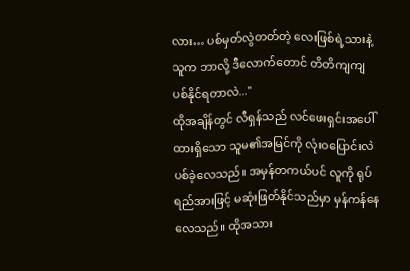လား… ပစ်မှတ်လွဲတတ်တဲ့ လေးဖြစ်ရဲ့သားနဲ့ သူက ဘာလို့ ဒီလောက်တောင် တိတိကျကျ ပစ်နိုင်ရတာလဲ..."
ထိုအချိန်တွင် လီရှန်သည် လင်ဖေးရှင်းအပေါ်ထားရှိသော သူမ၏အမြင်ကို လုံးဝပြောင်းလဲပစ်ခဲ့လေသည်။ အမှန်တကယ်ပင် လူကို ရုပ်ရည်အားဖြင့် မဆုံးဖြတ်နိုင်သည်မှာ မှန်ကန်နေလေသည်။ ထိုအသား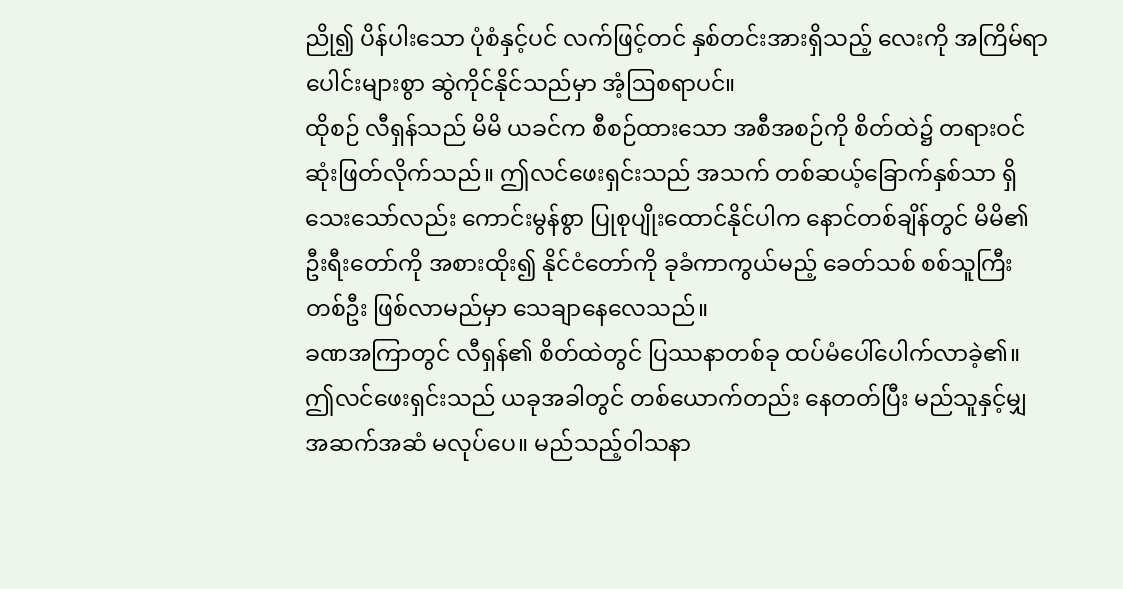ညို၍ ပိန်ပါးသော ပုံစံနှင့်ပင် လက်ဖြင့်တင် နှစ်တင်းအားရှိသည့် လေးကို အကြိမ်ရာပေါင်းများစွာ ဆွဲကိုင်နိုင်သည်မှာ အံ့ဩစရာပင်။
ထိုစဉ် လီရှန်သည် မိမိ ယခင်က စီစဉ်ထားသော အစီအစဉ်ကို စိတ်ထဲ၌ တရားဝင် ဆုံးဖြတ်လိုက်သည်။ ဤလင်ဖေးရှင်းသည် အသက် တစ်ဆယ့်ခြောက်နှစ်သာ ရှိသေးသော်လည်း ကောင်းမွန်စွာ ပြုစုပျိုးထောင်နိုင်ပါက နောင်တစ်ချိန်တွင် မိမိ၏ ဦးရီးတော်ကို အစားထိုး၍ နိုင်ငံတော်ကို ခုခံကာကွယ်မည့် ခေတ်သစ် စစ်သူကြီးတစ်ဦး ဖြစ်လာမည်မှာ သေချာနေလေသည်။
ခဏအကြာတွင် လီရှန်၏ စိတ်ထဲတွင် ပြဿနာတစ်ခု ထပ်မံပေါ်ပေါက်လာခဲ့၏။ ဤလင်ဖေးရှင်းသည် ယခုအခါတွင် တစ်ယောက်တည်း နေတတ်ပြီး မည်သူနှင့်မျှ အဆက်အဆံ မလုပ်ပေ။ မည်သည့်ဝါသနာ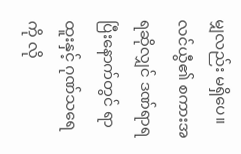မျှလည်း မရှိပေ။ လင်ယွီ၏ စကားအရဆိုလျှင် ဒဏ်ရာရပြီးနောက်တွင် ရာထူးနှင့် ဂုဏ်သရေကို လို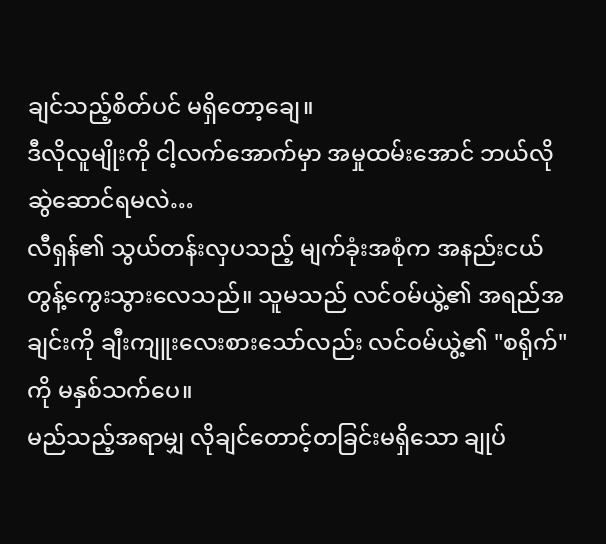ချင်သည့်စိတ်ပင် မရှိတော့ချေ။
ဒီလိုလူမျိုးကို ငါ့လက်အောက်မှာ အမှုထမ်းအောင် ဘယ်လို ဆွဲဆောင်ရမလဲ…
လီရှန်၏ သွယ်တန်းလှပသည့် မျက်ခုံးအစုံက အနည်းငယ် တွန့်ကွေးသွားလေသည်။ သူမသည် လင်ဝမ်ယွဲ့၏ အရည်အချင်းကို ချီးကျူးလေးစားသော်လည်း လင်ဝမ်ယွဲ့၏ "စရိုက်" ကို မနှစ်သက်ပေ။
မည်သည့်အရာမျှ လိုချင်တောင့်တခြင်းမရှိသော ချုပ်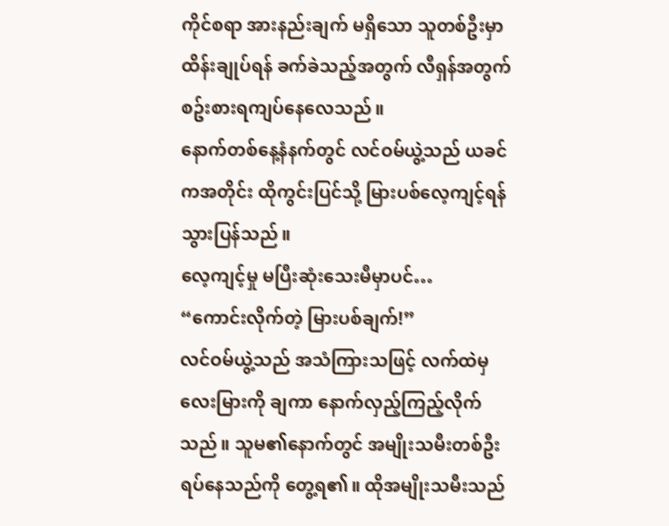ကိုင်စရာ အားနည်းချက် မရှိသော သူတစ်ဦးမှာ ထိန်းချုပ်ရန် ခက်ခဲသည့်အတွက် လီရှန်အတွက် စဥ်းစားရကျပ်နေလေသည်။
နောက်တစ်နေ့နံနက်တွင် လင်ဝမ်ယွဲ့သည် ယခင်ကအတိုင်း ထိုကွင်းပြင်သို့ မြားပစ်လေ့ကျင့်ရန် သွားပြန်သည်။
လေ့ကျင့်မှု မပြီးဆုံးသေးမီမှာပင်…
“ကောင်းလိုက်တဲ့ မြားပစ်ချက်!”
လင်ဝမ်ယွဲ့သည် အသံကြားသဖြင့် လက်ထဲမှ လေးမြားကို ချကာ နောက်လှည့်ကြည့်လိုက်သည်။ သူမ၏နောက်တွင် အမျိုးသမီးတစ်ဦး ရပ်နေသည်ကို တွေ့ရ၏။ ထိုအမျိုးသမီးသည်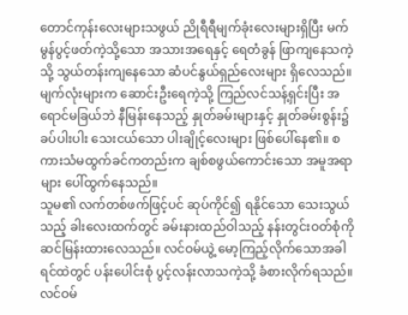တောင်ကုန်းလေးများသဖွယ် ညိုရီရီမျက်ခုံးလေးများရှိပြီး မက်မွန်ပွင့်ဖတ်ကဲ့သို့သော အသားအရေနှင့် ရေတံခွန် ဖြာကျနေသကဲ့သို့ သွယ်တန်းကျနေသော ဆံပင်နွယ်ရှည်လေးများ ရှိလေသည်။
မျက်လုံးများက ဆောင်းဦးရေကဲ့သို့ ကြည်လင်သန့်ရှင်းပြီး အရောင်မခြယ်ဘဲ နီမြန်းနေသည့် နှုတ်ခမ်းများနှင့် နှုတ်ခမ်းစွန်း၌ ခပ်ပါးပါး သေးငယ်သော ပါးချိုင့်လေးများ ဖြစ်ပေါ်နေ၏။ စကားသံမထွက်ခင်ကတည်းက ချစ်စဖွယ်ကောင်းသော အမူအရာများ ပေါ်ထွက်နေသည်။
သူမ၏ လက်တစ်ဖက်ဖြင့်ပင် ဆုပ်ကိုင်၍ ရနိုင်သော သေးသွယ်သည့် ခါးလေးထက်တွင် ခမ်းနားထည်ဝါသည့် နန်းတွင်းဝတ်စုံကို ဆင်မြန်းထားလေသည်။ လင်ဝမ်ယွဲ့ မော့ကြည့်လိုက်သောအခါ ရင်ထဲတွင် ပန်းပေါင်းစုံ ပွင့်လန်းလာသကဲ့သို့ ခံစားလိုက်ရသည်။
လင်ဝမ်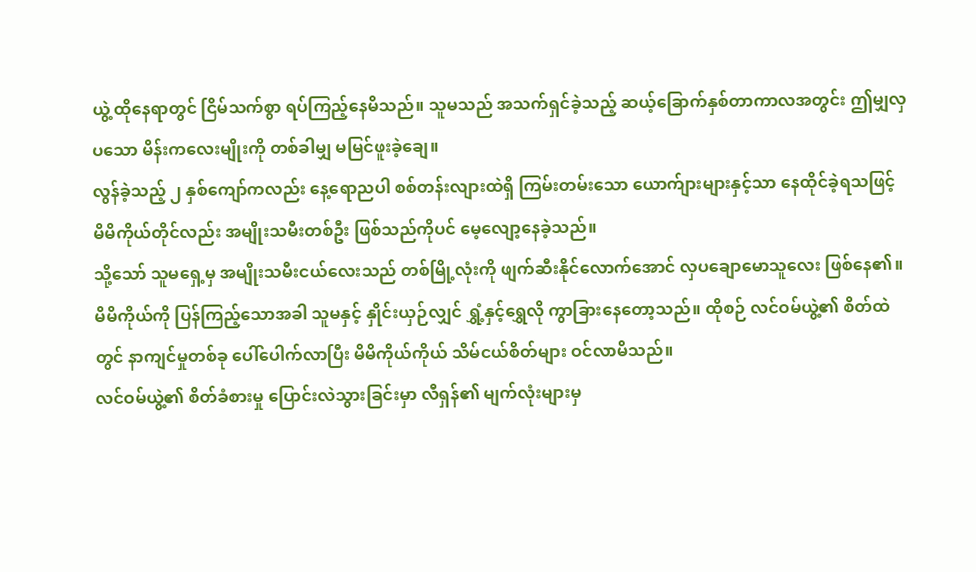ယွဲ့ ထိုနေရာတွင် ငြိမ်သက်စွာ ရပ်ကြည့်နေမိသည်။ သူမသည် အသက်ရှင်ခဲ့သည့် ဆယ့်ခြောက်နှစ်တာကာလအတွင်း ဤမျှလှပသော မိန်းကလေးမျိုးကို တစ်ခါမျှ မမြင်ဖူးခဲ့ချေ။
လွန်ခဲ့သည့် ၂ နှစ်ကျော်ကလည်း နေ့ရောညပါ စစ်တန်းလျားထဲရှိ ကြမ်းတမ်းသော ယောက်ျားများနှင့်သာ နေထိုင်ခဲ့ရသဖြင့် မိမိကိုယ်တိုင်လည်း အမျိုးသမီးတစ်ဦး ဖြစ်သည်ကိုပင် မေ့လျော့နေခဲ့သည်။
သို့သော် သူမရှေ့မှ အမျိုးသမီးငယ်လေးသည် တစ်မြို့လုံးကို ဖျက်ဆီးနိုင်လောက်အောင် လှပချောမောသူလေး ဖြစ်နေ၏။ မိမိကိုယ်ကို ပြန်ကြည့်သောအခါ သူမနှင့် နှိုင်းယှဉ်လျှင် ရွှံ့နှင့်ရွှေလို ကွာခြားနေတော့သည်။ ထိုစဉ် လင်ဝမ်ယွဲ့၏ စိတ်ထဲတွင် နာကျင်မှုတစ်ခု ပေါ်ပေါက်လာပြီး မိမိကိုယ်ကိုယ် သိမ်ငယ်စိတ်များ ဝင်လာမိသည်။
လင်ဝမ်ယွဲ့၏ စိတ်ခံစားမှု ပြောင်းလဲသွားခြင်းမှာ လီရှန်၏ မျက်လုံးများမှ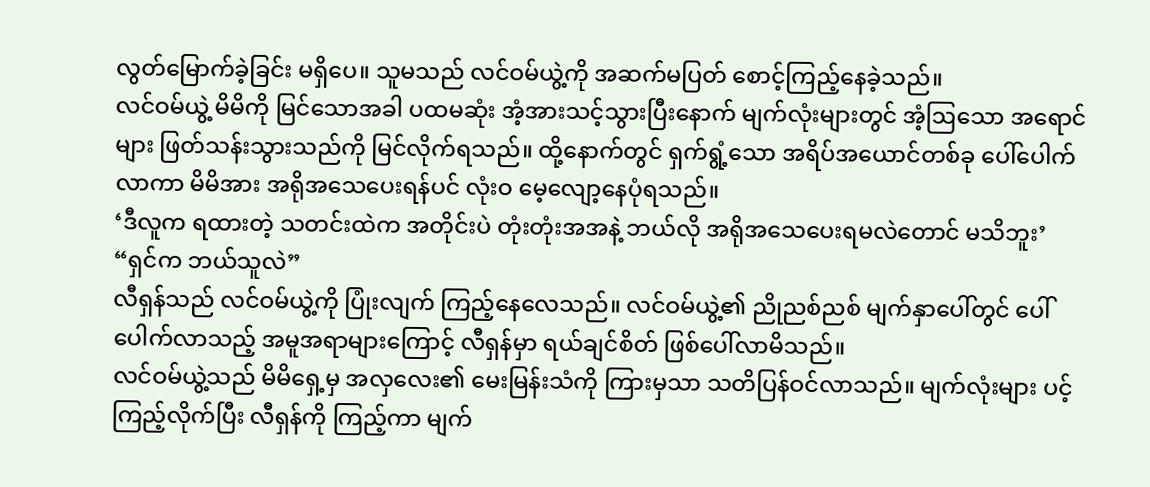လွတ်မြောက်ခဲ့ခြင်း မရှိပေ။ သူမသည် လင်ဝမ်ယွဲ့ကို အဆက်မပြတ် စောင့်ကြည့်နေခဲ့သည်။
လင်ဝမ်ယွဲ့ မိမိကို မြင်သောအခါ ပထမဆုံး အံ့အားသင့်သွားပြီးနောက် မျက်လုံးများတွင် အံ့ဩသော အရောင်များ ဖြတ်သန်းသွားသည်ကို မြင်လိုက်ရသည်။ ထို့နောက်တွင် ရှက်ရွံ့သော အရိပ်အယောင်တစ်ခု ပေါ်ပေါက်လာကာ မိမိအား အရိုအသေပေးရန်ပင် လုံးဝ မေ့လျော့နေပုံရသည်။
‘ဒီလူက ရထားတဲ့ သတင်းထဲက အတိုင်းပဲ တုံးတုံးအအနဲ့ ဘယ်လို အရိုအသေပေးရမလဲတောင် မသိဘူး’
“ရှင်က ဘယ်သူလဲ”
လီရှန်သည် လင်ဝမ်ယွဲ့ကို ပြုံးလျက် ကြည့်နေလေသည်။ လင်ဝမ်ယွဲ့၏ ညိုညစ်ညစ် မျက်နှာပေါ်တွင် ပေါ်ပေါက်လာသည့် အမူအရာများကြောင့် လီရှန်မှာ ရယ်ချင်စိတ် ဖြစ်ပေါ်လာမိသည်။
လင်ဝမ်ယွဲ့သည် မိမိရှေ့မှ အလှလေး၏ မေးမြန်းသံကို ကြားမှသာ သတိပြန်ဝင်လာသည်။ မျက်လုံးများ ပင့်ကြည့်လိုက်ပြီး လီရှန်ကို ကြည့်ကာ မျက်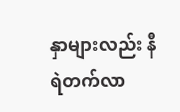နှာများလည်း နီရဲတက်လာ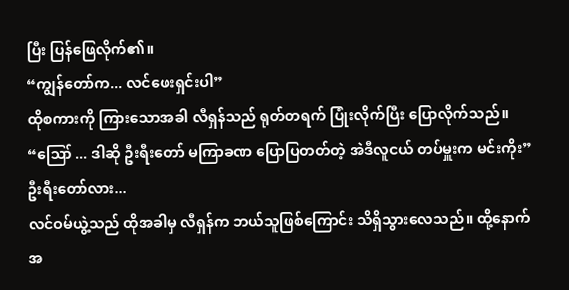ပြီး ပြန်ဖြေလိုက်၏။
“ကျွန်တော်က... လင်ဖေးရှင်းပါ”
ထိုစကားကို ကြားသောအခါ လီရှန်သည် ရုတ်တရက် ပြုံးလိုက်ပြီး ပြောလိုက်သည်။
“ဪ ... ဒါဆို ဦးရီးတော် မကြာခဏ ပြောပြတတ်တဲ့ အဲဒီလူငယ် တပ်မှူးက မင်းကိုး”
ဦးရီးတော်လား...
လင်ဝမ်ယွဲ့သည် ထိုအခါမှ လီရှန်က ဘယ်သူဖြစ်ကြောင်း သိရှိသွားလေသည်။ ထို့နောက် အ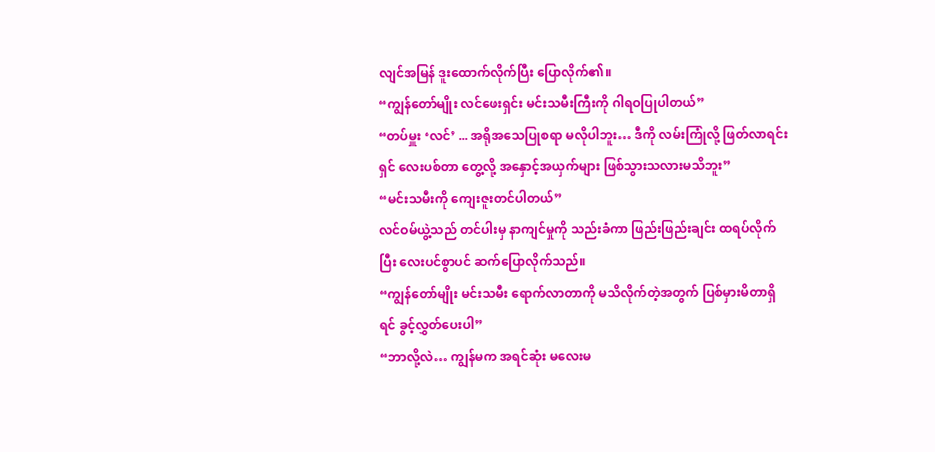လျင်အမြန် ဒူးထောက်လိုက်ပြီး ပြောလိုက်၏။
“ကျွန်တော်မျိုး လင်ဖေးရှင်း မင်းသမီးကြီးကို ဂါရဝပြုပါတယ်”
“တပ်မှူး ‘လင်’ ... အရိုအသေပြုစရာ မလိုပါဘူး… ဒီကို လမ်းကြုံလို့ ဖြတ်လာရင်း ရှင် လေးပစ်တာ တွေ့လို့ အနှောင့်အယှက်များ ဖြစ်သွားသလားမသိဘူး”
“မင်းသမီးကို ကျေးဇူးတင်ပါတယ်”
လင်ဝမ်ယွဲ့သည် တင်ပါးမှ နာကျင်မှုကို သည်းခံကာ ဖြည်းဖြည်းချင်း ထရပ်လိုက်ပြီး လေးပင်စွာပင် ဆက်ပြောလိုက်သည်။
“ကျွန်တော်မျိုး မင်းသမီး ရောက်လာတာကို မသိလိုက်တဲ့အတွက် ပြစ်မှားမိတာရှိရင် ခွင့်လွှတ်ပေးပါ”
“ဘာလို့လဲ… ကျွန်မက အရင်ဆုံး မလေးမ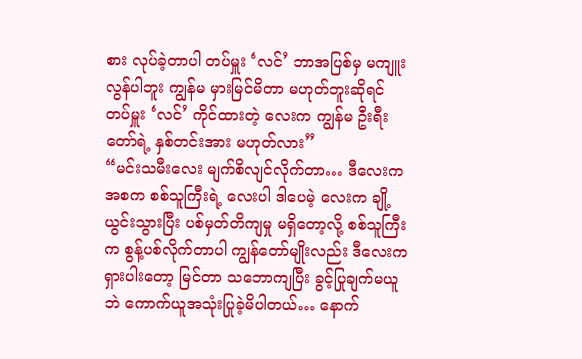စား လုပ်ခဲ့တာပါ တပ်မှူး ‘လင်’ ဘာအပြစ်မှ မကျူးလွန်ပါဘူး ကျွန်မ မှားမြင်မိတာ မဟုတ်ဘူးဆိုရင် တပ်မှူး ‘လင်’ ကိုင်ထားတဲ့ လေးက ကျွန်မ ဦးရီးတော်ရဲ့ နှစ်တင်းအား မဟုတ်လား”
“မင်းသမီးလေး မျက်စိလျင်လိုက်တာ… ဒီလေးက အစက စစ်သူကြီးရဲ့ လေးပါ ဒါပေမဲ့ လေးက ချို့ယွင်းသွားပြီး ပစ်မှတ်တိကျမှု မရှိတော့လို့ စစ်သူကြီးက စွန့်ပစ်လိုက်တာပါ ကျွန်တော်မျိုးလည်း ဒီလေးက ရှားပါးတော့ မြင်တာ သဘောကျပြီး ခွင့်ပြုချက်မယူဘဲ ကောက်ယူအသုံးပြုခဲ့မိပါတယ်… နောက်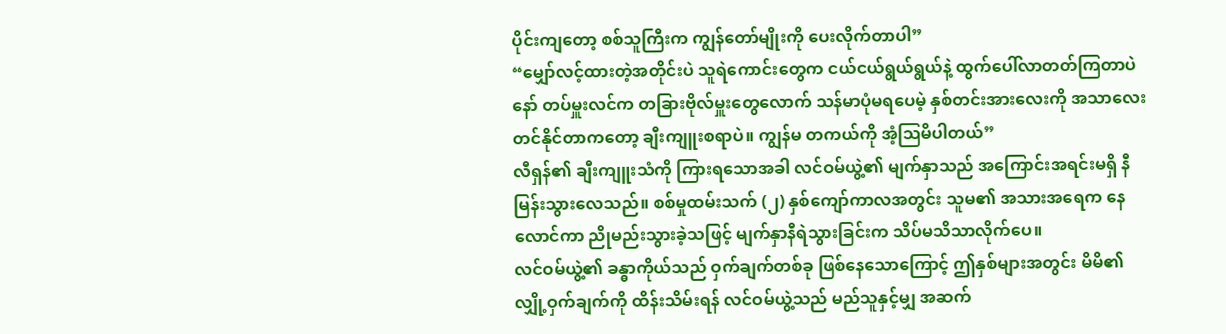ပိုင်းကျတော့ စစ်သူကြီးက ကျွန်တော်မျိုးကို ပေးလိုက်တာပါ”
“မျှော်လင့်ထားတဲ့အတိုင်းပဲ သူရဲကောင်းတွေက ငယ်ငယ်ရွယ်ရွယ်နဲ့ ထွက်ပေါ်လာတတ်ကြတာပဲနော် တပ်မှူးလင်က တခြားဗိုလ်မှူးတွေလောက် သန်မာပုံမရပေမဲ့ နှစ်တင်းအားလေးကို အသာလေး တင်နိုင်တာကတော့ ချီးကျူးစရာပဲ။ ကျွန်မ တကယ်ကို အံ့ဩမိပါတယ်”
လီရှန်၏ ချီးကျူးသံကို ကြားရသောအခါ လင်ဝမ်ယွဲ့၏ မျက်နှာသည် အကြောင်းအရင်းမရှိ နီမြန်းသွားလေသည်။ စစ်မှုထမ်းသက် (၂) နှစ်ကျော်ကာလအတွင်း သူမ၏ အသားအရေက နေလောင်ကာ ညိုမည်းသွားခဲ့သဖြင့် မျက်နှာနီရဲသွားခြင်းက သိပ်မသိသာလိုက်ပေ။
လင်ဝမ်ယွဲ့၏ ခန္ဓာကိုယ်သည် ဝှက်ချက်တစ်ခု ဖြစ်နေသောကြောင့် ဤနှစ်များအတွင်း မိမိ၏လျှို့ဝှက်ချက်ကို ထိန်းသိမ်းရန် လင်ဝမ်ယွဲ့သည် မည်သူနှင့်မျှ အဆက်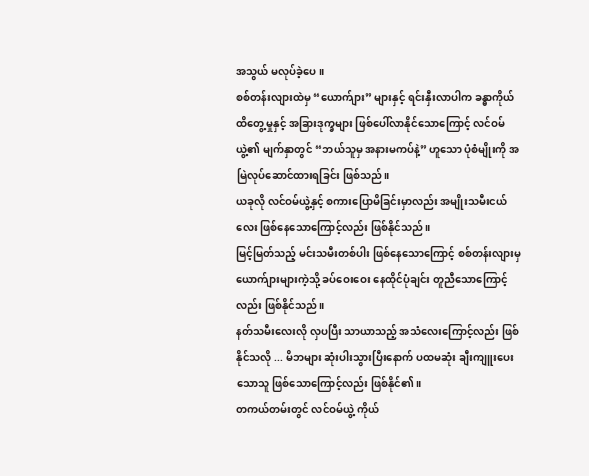အသွယ် မလုပ်ခဲ့ပေ။
စစ်တန်းလျားထဲမှ “ယောက်ျား” များနှင့် ရင်းနှီးလာပါက ခန္ဓာကိုယ် ထိတွေ့မှုနှင့် အခြားဒုက္ခများ ဖြစ်ပေါ်လာနိုင်သောကြောင့် လင်ဝမ်ယွဲ့၏ မျက်နှာတွင် “ဘယ်သူမှ အနားမကပ်နဲ့” ဟူသော ပုံစံမျိုးကို အမြဲလုပ်ဆောင်ထားရခြင်း ဖြစ်သည်။
ယခုလို လင်ဝမ်ယွဲ့နှင့် စကားပြောမိခြင်းမှာလည်း အမျိုးသမီးငယ်လေး ဖြစ်နေသောကြောင့်လည်း ဖြစ်နိုင်သည်။
မြင့်မြတ်သည့် မင်းသမီးတစ်ပါး ဖြစ်နေသောကြောင့် စစ်တန်းလျားမှ ယောက်ျားများကဲ့သို့ ခပ်ဝေးဝေး နေထိုင်ပုံချင်း တူညီသောကြောင့်လည်း ဖြစ်နိုင်သည်။
နတ်သမီးလေးလို လှပပြီး သာယာသည့် အသံလေးကြောင့်လည်း ဖြစ်နိုင်သလို ... မိဘများ ဆုံးပါးသွားပြီးနောက် ပထမဆုံး ချီးကျူးပေးသောသူ ဖြစ်သောကြောင့်လည်း ဖြစ်နိုင်၏။
တကယ်တမ်းတွင် လင်ဝမ်ယွဲ့ ကိုယ်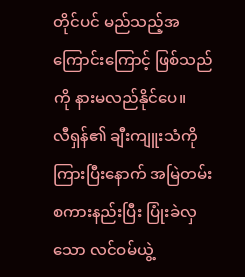တိုင်ပင် မည်သည့်အကြောင်းကြောင့် ဖြစ်သည်ကို နားမလည်နိုင်ပေ။
လီရှန်၏ ချီးကျူးသံကို ကြားပြီးနောက် အမြဲတမ်း စကားနည်းပြီး ပြုံးခဲလှသော လင်ဝမ်ယွဲ့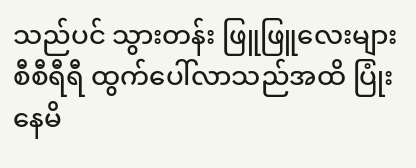သည်ပင် သွားတန်း ဖြူဖြူလေးများ စီစီရီရီ ထွက်ပေါ်လာသည်အထိ ပြုံးနေမိ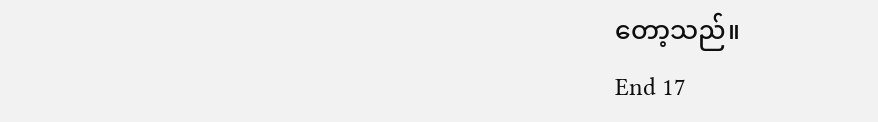တော့သည်။
End 17